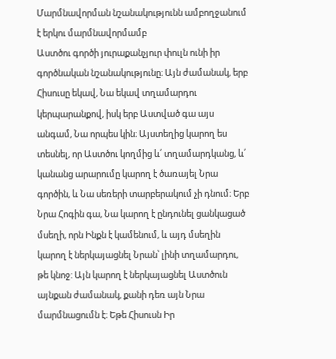Մարմնավորման նշանակությունն ամբողջանում է երկու մարմնավորմամբ
Աստծու գործի յուրաքանչյուր փուլն ունի իր գործնական նշանակությունը։ Այն ժամանակ, երբ Հիսուսը եկավ, Նա եկավ տղամարդու կերպարանքով, իսկ երբ Աստված գա այս անգամ, Նա որպես կին։ Այստեղից կարող ես տեսնել, որ Աստծու կողմից և՛ տղամարդկանց, և՛ կանանց արարումը կարող է ծառայել Նրա գործին, և Նա սեռերի տարբերակում չի դնում։ Երբ Նրա Հոգին գա, Նա կարող է ընդունել ցանկացած մսեղի, որն Ինքն է կամենում, և այդ մսեղին կարող է ներկայացնել Նրան՝ լինի տղամարդու, թե կնոջ: Այն կարող է ներկայացնել Աստծուն այնքան ժամանակ, քանի դեռ այն Նրա մարմնացումն է։ Եթե Հիսուսն Իր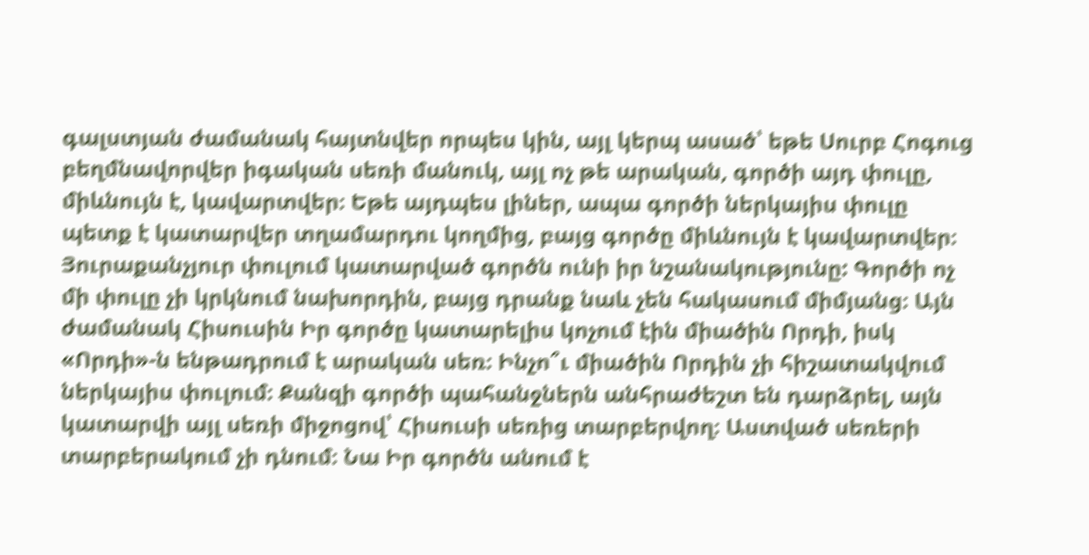գալստյան ժամանակ հայտնվեր որպես կին, այլ կերպ ասած՝ եթե Սուրբ Հոգուց բեղմնավորվեր իգական սեռի մանուկ, այլ ոչ թե արական, գործի այդ փուլը, միևնույն է, կավարտվեր։ Եթե այդպես լիներ, ապա գործի ներկայիս փուլը պետք է կատարվեր տղամարդու կողմից, բայց գործը միևնույն է կավարտվեր։ Յուրաքանչյուր փուլում կատարված գործն ունի իր նշանակությունը: Գործի ոչ մի փուլը չի կրկնում նախորդին, բայց դրանք նաև չեն հակասում միմյանց։ Այն ժամանակ Հիսուսին Իր գործը կատարելիս կոչում էին միածին Որդի, իսկ «Որդի»-ն ենթադրում է արական սեռ։ Ինչո՞ւ միածին Որդին չի հիշատակվում ներկայիս փուլում։ Քանզի գործի պահանջներն անհրաժեշտ են դարձրել, այն կատարվի այլ սեռի միջոցով՝ Հիսուսի սեռից տարբերվող։ Աստված սեռերի տարբերակում չի դնում։ Նա Իր գործն անում է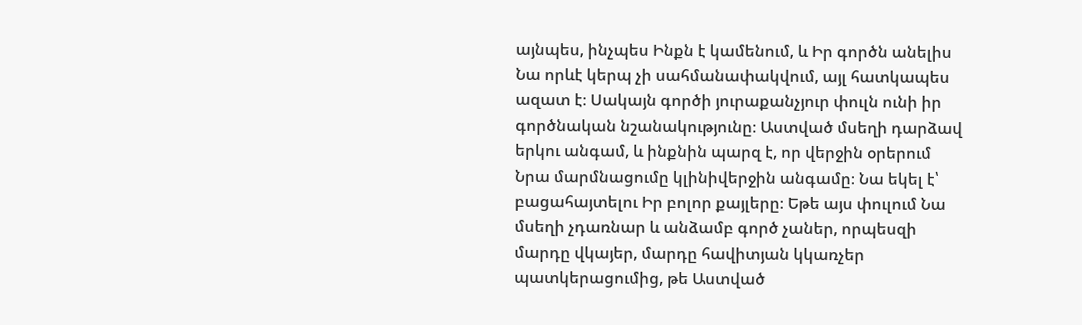այնպես, ինչպես Ինքն է կամենում, և Իր գործն անելիս Նա որևէ կերպ չի սահմանափակվում, այլ հատկապես ազատ է։ Սակայն գործի յուրաքանչյուր փուլն ունի իր գործնական նշանակությունը։ Աստված մսեղի դարձավ երկու անգամ, և ինքնին պարզ է, որ վերջին օրերում Նրա մարմնացումը կլինիվերջին անգամը։ Նա եկել է՝ բացահայտելու Իր բոլոր քայլերը։ Եթե այս փուլում Նա մսեղի չդառնար և անձամբ գործ չաներ, որպեսզի մարդը վկայեր, մարդը հավիտյան կկառչեր պատկերացումից, թե Աստված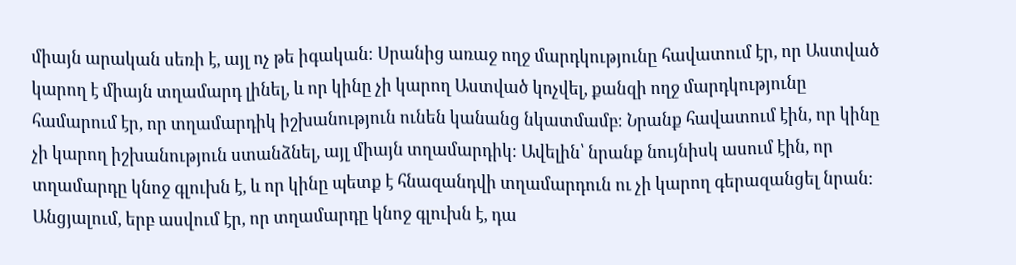միայն արական սեռի է, այլ ոչ թե իգական։ Սրանից առաջ ողջ մարդկությունը հավատում էր, որ Աստված կարող է միայն տղամարդ լինել, և որ կինը չի կարող Աստված կոչվել, քանզի ողջ մարդկությունը համարում էր, որ տղամարդիկ իշխանություն ունեն կանանց նկատմամբ։ Նրանք հավատում էին, որ կինը չի կարող իշխանություն ստանձնել, այլ միայն տղամարդիկ։ Ավելին՝ նրանք նույնիսկ ասում էին, որ տղամարդը կնոջ գլուխն է, և որ կինը պետք է հնազանդվի տղամարդուն ու չի կարող գերազանցել նրան։ Անցյալում, երբ ասվում էր, որ տղամարդը կնոջ գլուխն է, դա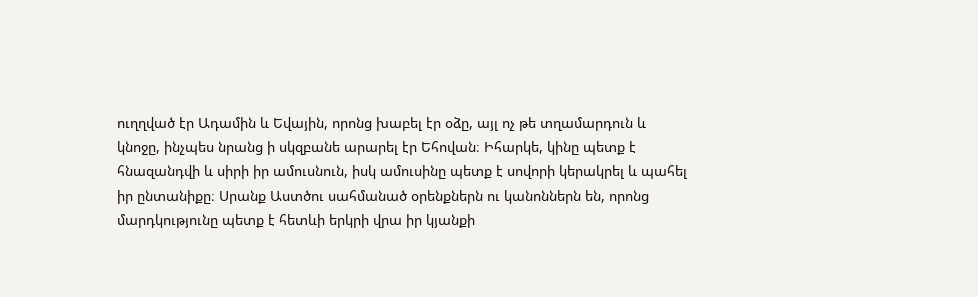ուղղված էր Ադամին և Եվային, որոնց խաբել էր օձը, այլ ոչ թե տղամարդուն և կնոջը, ինչպես նրանց ի սկզբանե արարել էր Եհովան։ Իհարկե, կինը պետք է հնազանդվի և սիրի իր ամուսնուն, իսկ ամուսինը պետք է սովորի կերակրել և պահել իր ընտանիքը։ Սրանք Աստծու սահմանած օրենքներն ու կանոններն են, որոնց մարդկությունը պետք է հետևի երկրի վրա իր կյանքի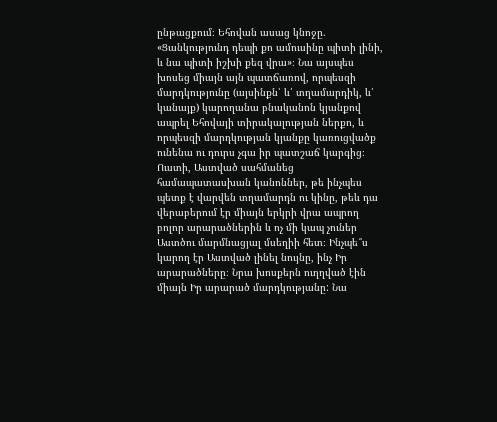ընթացքում։ Եհովան ասաց կնոջը. «Ցանկությունդ դեպի քո ամուսինը պիտի լինի, և նա պիտի իշխի քեզ վրա»։ Նա այսպես խոսեց միայն այն պատճառով, որպեսզի մարդկությունը (այսինքն՝ և՛ տղամարդիկ, և՛ կանայք) կարողանա բնականոն կյանքով ապրել Եհովայի տիրակալության ներքո, և որպեսզի մարդկության կյանքը կառուցվածք ունենա ու դուրս չգա իր պատշաճ կարգից։ Ուստի, Աստված սահմանեց համապատասխան կանոններ, թե ինչպես պետք է վարվեն տղամարդն ու կինը, թեև դա վերաբերում էր միայն երկրի վրա ապրող բոլոր արարածներին և ոչ մի կապ չուներ Աստծու մարմնացյալ մսեղիի հետ։ Ինչպե՞ս կարող էր Աստված լինել նույնը, ինչ Իր արարածները։ Նրա խոսքերն ուղղված էին միայն Իր արարած մարդկությանը: Նա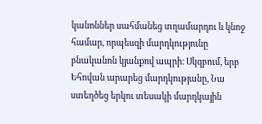կանոններ սահմանեց տղամարդու և կնոջ համար, որպեսզի մարդկությունը բնականոն կյանքով ապրի։ Սկզբում, երբ Եհովան արարեց մարդկությանը, Նա ստեղծեց երկու տեսակի մարդկային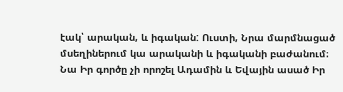էակ՝ արական, և իգական: Ուստի, Նրա մարմնացած մսեղիներում կա արականի և իգականի բաժանում։ Նա Իր գործը չի որոշել Ադամին և Եվային ասած Իր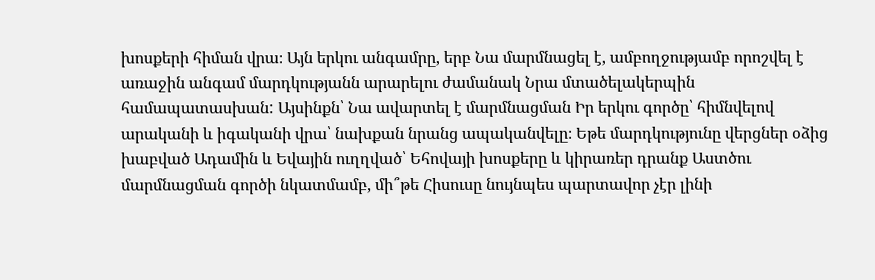խոսքերի հիման վրա։ Այն երկու անգամրը, երբ Նա մարմնացել է, ամբողջությամբ որոշվել է առաջին անգամ մարդկությանն արարելու ժամանակ Նրա մտածելակերպին համապատասխան: Այսինքն՝ Նա ավարտել է մարմնացման Իր երկու գործը՝ հիմնվելով արականի և իգականի վրա՝ նախքան նրանց ապականվելը։ Եթե մարդկությունը վերցներ օձից խաբված Ադամին և Եվային ուղղված՝ Եհովայի խոսքերը և կիրառեր դրանք Աստծու մարմնացման գործի նկատմամբ, մի՞թե Հիսուսը նույնպես պարտավոր չէր լինի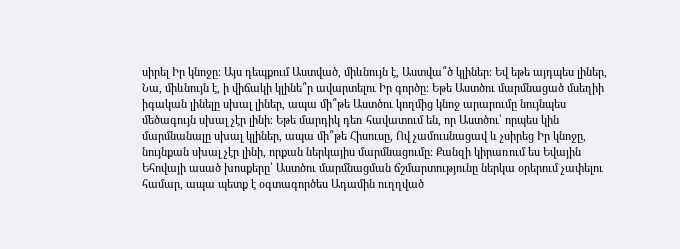սիրել Իր կնոջը։ Այս դեպքում Աստված, միևնույն է, Աստվա՞ծ կլիներ։ Եվ եթե այդպես լիներ, Նա, միևնույն է, ի վիճակի կլինե՞ր ավարտելու Իր գործը։ Եթե Աստծու մարմնացած մսեղիի իգական լինելը սխալ լիներ, ապա մի՞թե Աստծու կողմից կնոջ արարումը նույնպես մեծագույն սխալ չէր լինի։ Եթե մարդիկ դեռ հավատում են, որ Աստծու՝ որպես կին մարմնանալը սխալ կլիներ, ապա մի՞թե Հիսուսը, Ով չամուսնացավ և չսիրեց Իր կնոջը, նույնքան սխալ չէր լինի, որքան ներկայիս մարմնացումը։ Քանզի կիրառում ես Եվային Եհովայի ասած խոսքերը՝ Աստծու մարմնացման ճշմարտությունը ներկա օրերում չափելու համար, ապա պետք է օգտագործես Ադամին ուղղված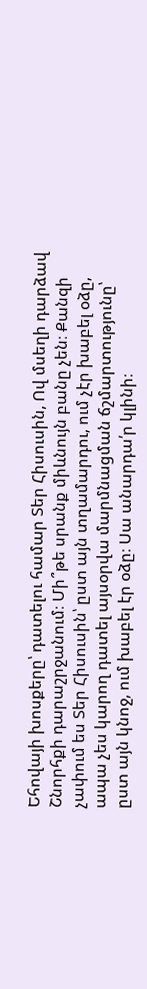Եհովայի խոսքերը՝ դատելու համար Տեր Հիսուսին, Ով մսեղի դարձավ Շնորհքի դարաշրջանում։ Մի՞թե սրանք միևնույն բանը չեն։ Քանզի չափում ես Տեր Հիսուսին՝ ըստ այն տղամարդու, ում չէր խաբել օձը, ապա չես կարող դատել այսօրվա մարմնացման ճշմարտությունը՝ ըստ այն կնոջ, ում խաբել էր օձը։ Սա անարդա՛ր կլինի։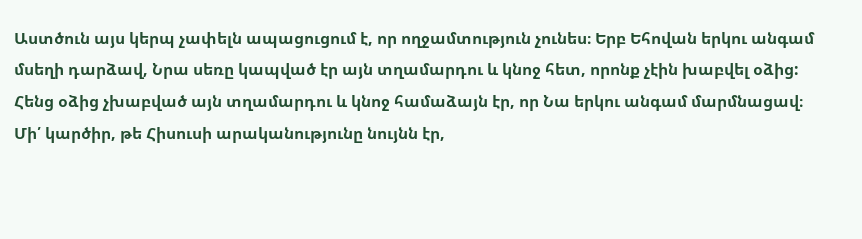Աստծուն այս կերպ չափելն ապացուցում է, որ ողջամտություն չունես։ Երբ Եհովան երկու անգամ մսեղի դարձավ, Նրա սեռը կապված էր այն տղամարդու և կնոջ հետ, որոնք չէին խաբվել օձից: Հենց օձից չխաբված այն տղամարդու և կնոջ համաձայն էր, որ Նա երկու անգամ մարմնացավ։ Մի՛ կարծիր, թե Հիսուսի արականությունը նույնն էր,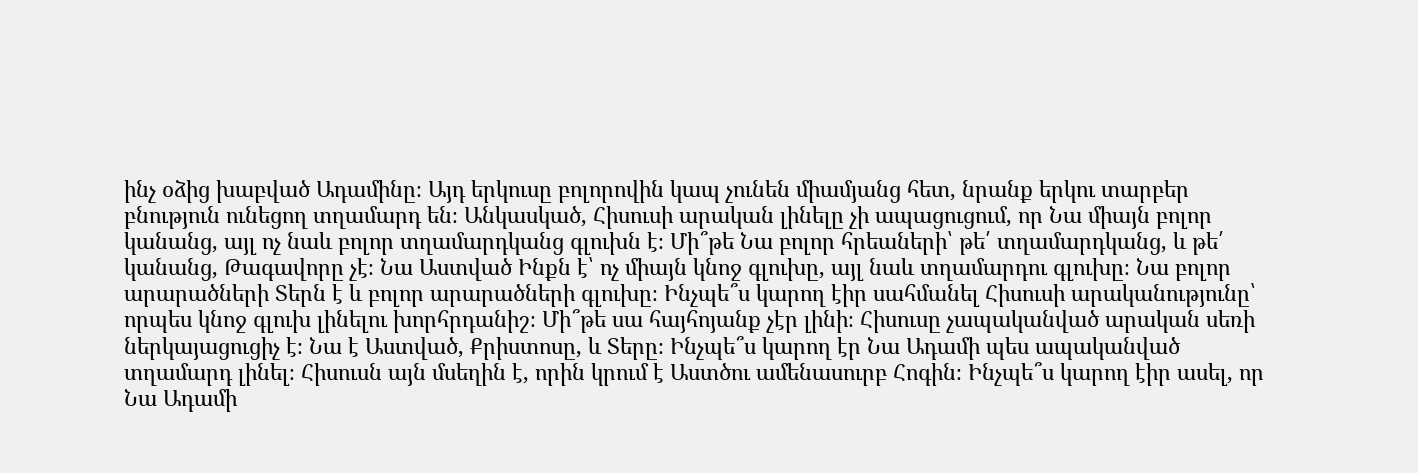ինչ օձից խաբված Ադամինը։ Այդ երկուսը բոլորովին կապ չունեն միամյանց հետ, նրանք երկու տարբեր բնություն ունեցող տղամարդ են։ Անկասկած, Հիսուսի արական լինելը չի ապացուցում, որ Նա միայն բոլոր կանանց, այլ ոչ նաև բոլոր տղամարդկանց գլուխն է։ Մի՞թե Նա բոլոր հրեաների՝ թե՛ տղամարդկանց, և թե՛ կանանց, Թագավորը չէ։ Նա Աստված Ինքն է՝ ոչ միայն կնոջ գլուխը, այլ նաև տղամարդու գլուխը։ Նա բոլոր արարածների Տերն է և բոլոր արարածների գլուխը։ Ինչպե՞ս կարող էիր սահմանել Հիսուսի արականությունը՝ որպես կնոջ գլուխ լինելու խորհրդանիշ։ Մի՞թե սա հայհոյանք չէր լինի։ Հիսուսը չապականված արական սեռի ներկայացուցիչ է։ Նա է Աստված, Քրիստոսը, և Տերը։ Ինչպե՞ս կարող էր Նա Ադամի պես ապականված տղամարդ լինել։ Հիսուսն այն մսեղին է, որին կրում է Աստծու ամենասուրբ Հոգին։ Ինչպե՞ս կարող էիր ասել, որ Նա Ադամի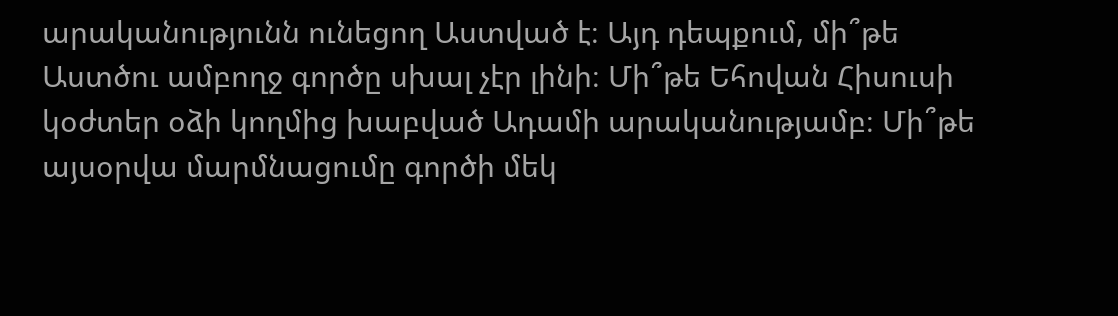արականությունն ունեցող Աստված է։ Այդ դեպքում, մի՞թե Աստծու ամբողջ գործը սխալ չէր լինի։ Մի՞թե Եհովան Հիսուսի կօժտեր օձի կողմից խաբված Ադամի արականությամբ։ Մի՞թե այսօրվա մարմնացումը գործի մեկ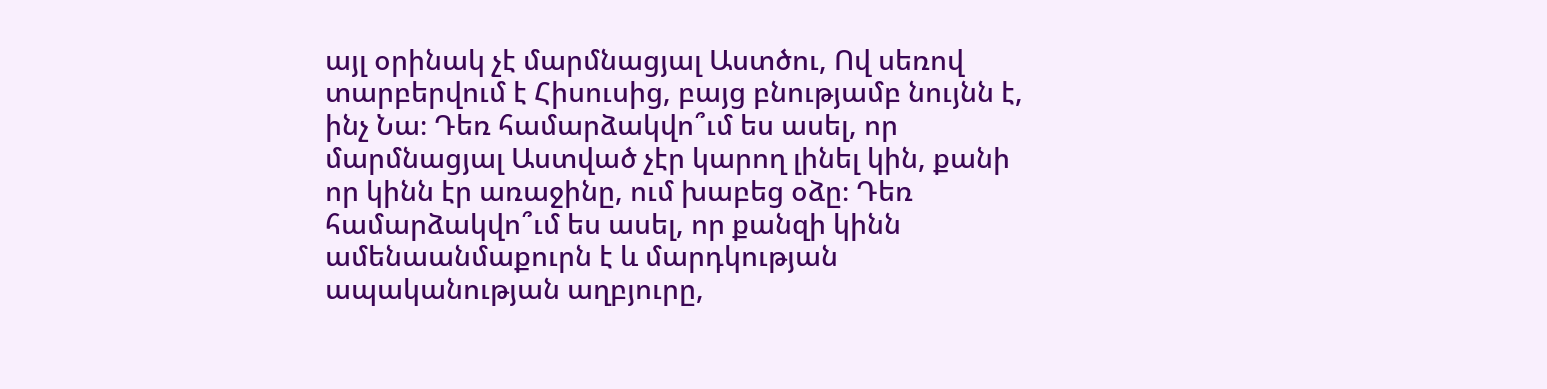այլ օրինակ չէ մարմնացյալ Աստծու, Ով սեռով տարբերվում է Հիսուսից, բայց բնությամբ նույնն է, ինչ Նա։ Դեռ համարձակվո՞ւմ ես ասել, որ մարմնացյալ Աստված չէր կարող լինել կին, քանի որ կինն էր առաջինը, ում խաբեց օձը։ Դեռ համարձակվո՞ւմ ես ասել, որ քանզի կինն ամենաանմաքուրն է և մարդկության ապականության աղբյուրը,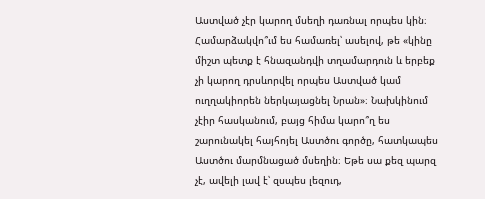Աստված չէր կարող մսեղի դառնալ որպես կին։ Համարձակվո՞ւմ ես համառել՝ ասելով, թե «կինը միշտ պետք է հնազանդվի տղամարդուն և երբեք չի կարող դրսևորվել որպես Աստված կամ ուղղակիորեն ներկայացնել Նրան»։ Նախկինում չէիր հասկանում, բայց հիմա կարո՞ղ ես շարունակել հայհոյել Աստծու գործը, հատկապես Աստծու մարմնացած մսեղին։ Եթե սա քեզ պարզ չէ, ավելի լավ է՝ զսպես լեզուդ,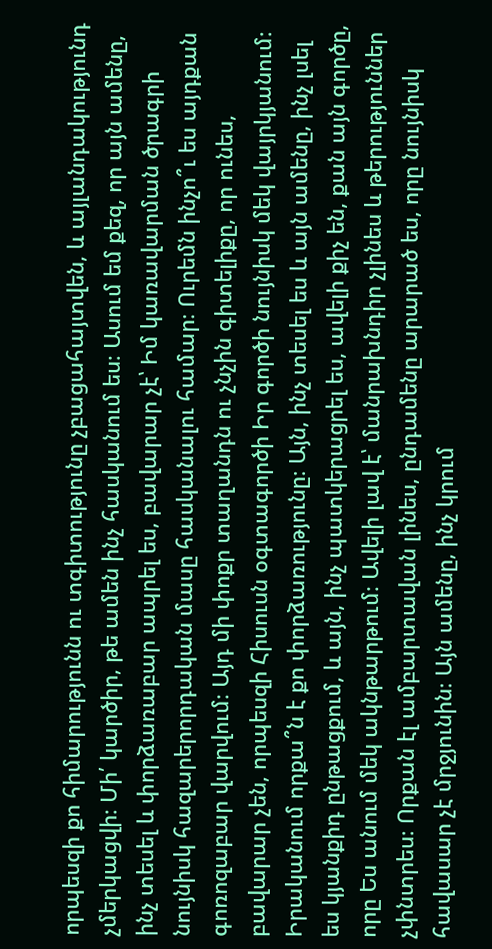որպեսզի քո հիմարությունն ու տգիտությունը չբացահայտվեն, և այլանդակությունդ չմերկացվի։ Մի՛ կարծիր, թե ամեն ինչ հասկանում ես։ Ասում եմ քեզ, որ այն ամենը, ինչ տեսել և փորձառաբար ապրել ես, բավարար չէ՝ Իմ կառավարման ծրագրի նույնիսկ հազարերորդական մասը հասկանալու համար։ Ուրեմն ինչո՞ւ ես այդքան գոռոզաբար վարվում։ Այդ մի փոքր տաղանդն ու չնչին գիտելիքը, որ ունես, բավարար չեն, որպեսզի Հիսուսն օգտագործի Իր գործի նույնիսկ մեկ վայրկյանում։ Իրականում որքա՞ն է քո փորձառությունը։ Այն, ինչ տեսել ես և այն ամենը, ինչ լսել ես կյանքիդ ընթացքում, և այն, ինչ պատկերացրել ես, ավելի քիչ են, քան այն գործը, որը Ես անում մեկ ակնթարթում։ Ավելի լավ է՝ մանրախնդիր չլինես և թերություններ չփնտրես։ Որքան էլ ամբարտավան լինես, ընդամենը արարած ես, որը նույնիսկ հավասար չէ մրջյունին։ Այն ամենը, ինչ կրում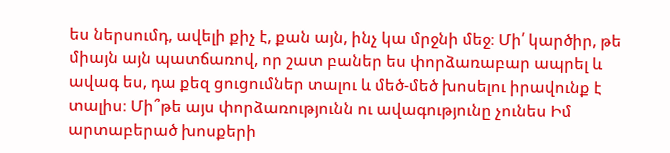ես ներսումդ, ավելի քիչ է, քան այն, ինչ կա մրջնի մեջ։ Մի՛ կարծիր, թե միայն այն պատճառով, որ շատ բաներ ես փորձառաբար ապրել և ավագ ես, դա քեզ ցուցումներ տալու և մեծ-մեծ խոսելու իրավունք է տալիս։ Մի՞թե այս փորձառությունն ու ավագությունը չունես Իմ արտաբերած խոսքերի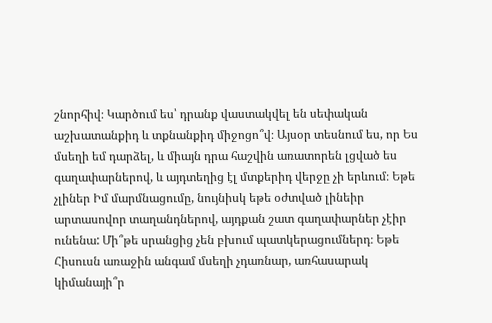շնորհիվ։ Կարծում ես՝ դրանք վաստակվել են սեփական աշխատանքիդ և տքնանքիդ միջոցո՞վ։ Այսօր տեսնում ես, որ Ես մսեղի եմ դարձել, և միայն դրա հաշվին առատորեն լցված ես գաղափարներով, և այդտեղից էլ մտքերիդ վերջը չի երևում։ Եթե չլիներ Իմ մարմնացումը, նույնիսկ եթե օժտված լինեիր արտասովոր տաղանդներով, այդքան շատ գաղափարներ չէիր ունենա: Մի՞թե սրանցից չեն բխում պատկերացումներդ։ Եթե Հիսուսն առաջին անգամ մսեղի չդառնար, առհասարակ կիմանայի՞ր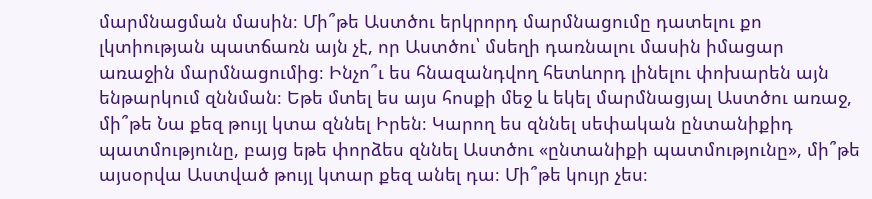մարմնացման մասին։ Մի՞թե Աստծու երկրորդ մարմնացումը դատելու քո լկտիության պատճառն այն չէ, որ Աստծու՝ մսեղի դառնալու մասին իմացար առաջին մարմնացումից։ Ինչո՞ւ ես հնազանդվող հետևորդ լինելու փոխարեն այն ենթարկում զննման։ Եթե մտել ես այս հոսքի մեջ և եկել մարմնացյալ Աստծու առաջ, մի՞թե Նա քեզ թույլ կտա զննել Իրեն։ Կարող ես զննել սեփական ընտանիքիդ պատմությունը, բայց եթե փորձես զննել Աստծու «ընտանիքի պատմությունը», մի՞թե այսօրվա Աստված թույլ կտար քեզ անել դա։ Մի՞թե կույր չես։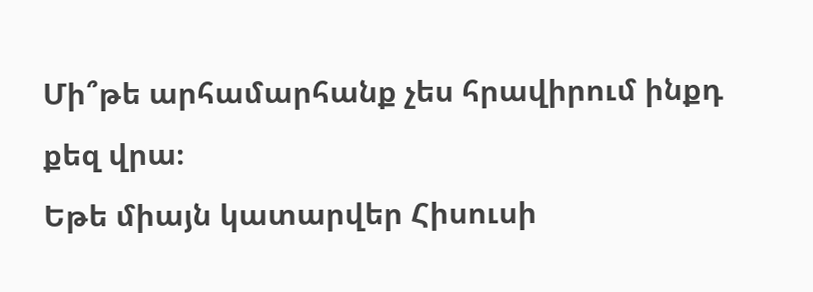Մի՞թե արհամարհանք չես հրավիրում ինքդ քեզ վրա։
Եթե միայն կատարվեր Հիսուսի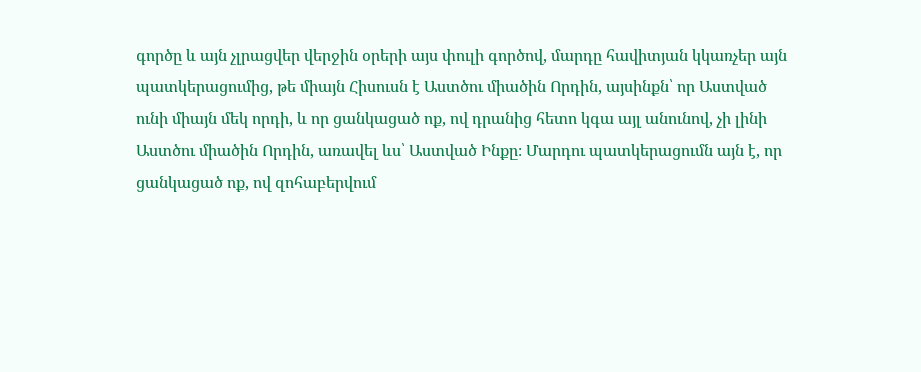գործը և այն չլրացվեր վերջին օրերի այս փուլի գործով, մարդը հավիտյան կկառչեր այն պատկերացումից, թե միայն Հիսուսն է Աստծու միածին Որդին, այսինքն՝ որ Աստված ունի միայն մեկ որդի, և որ ցանկացած ոք, ով դրանից հետո կգա այլ անունով, չի լինի Աստծու միածին Որդին, առավել ևս՝ Աստված Ինքը։ Մարդու պատկերացումն այն է, որ ցանկացած ոք, ով զոհաբերվում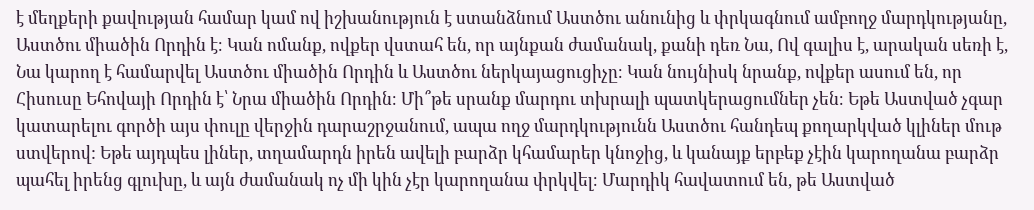է մեղքերի քավության համար կամ ով իշխանություն է ստանձնում Աստծու անունից և փրկագնում ամբողջ մարդկությանը, Աստծու միածին Որդին է։ Կան ոմանք, ովքեր վստահ են, որ այնքան ժամանակ, քանի դեռ Նա, Ով գալիս է, արական սեռի է, Նա կարող է համարվել Աստծու միածին Որդին և Աստծու ներկայացուցիչը։ Կան նույնիսկ նրանք, ովքեր ասում են, որ Հիսուսը Եհովայի Որդին է՝ Նրա միածին Որդին։ Մի՞թե սրանք մարդու տխրալի պատկերացումներ չեն։ Եթե Աստված չգար կատարելու գործի այս փուլը վերջին դարաշրջանում, ապա ողջ մարդկությունն Աստծու հանդեպ քողարկված կլիներ մութ ստվերով: Եթե այդպես լիներ, տղամարդն իրեն ավելի բարձր կհամարեր կնոջից, և կանայք երբեք չէին կարողանա բարձր պահել իրենց գլուխը, և այն ժամանակ ոչ մի կին չէր կարողանա փրկվել։ Մարդիկ հավատում են, թե Աստված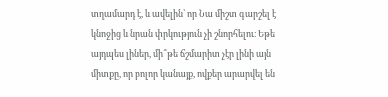տղամարդ է, և ավելին՝ որ Նա միշտ գարշել է կնոջից և նրան փրկություն չի շնորհելու։ Եթե այդպես լիներ, մի՞թե ճշմարիտ չէր լինի այն միտքը, որ բոլոր կանայք, ովքեր արարվել են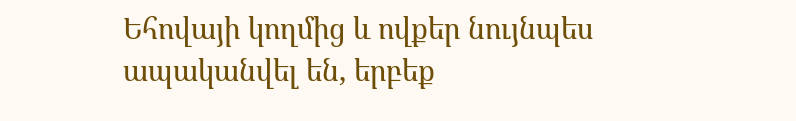Եհովայի կողմից և ովքեր նույնպես ապականվել են, երբեք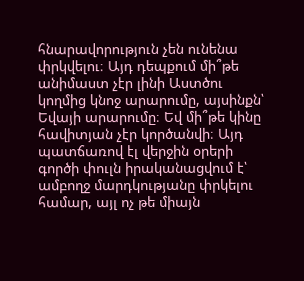հնարավորություն չեն ունենա փրկվելու։ Այդ դեպքում մի՞թե անիմաստ չէր լինի Աստծու կողմից կնոջ արարումը, այսինքն՝ Եվայի արարումը։ Եվ մի՞թե կինը հավիտյան չէր կործանվի։ Այդ պատճառով էլ վերջին օրերի գործի փուլն իրականացվում է՝ ամբողջ մարդկությանը փրկելու համար, այլ ոչ թե միայն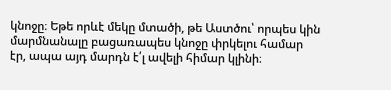կնոջը։ Եթե որևէ մեկը մտածի, թե Աստծու՝ որպես կին մարմնանալը բացառապես կնոջը փրկելու համար էր, ապա այդ մարդն է՛լ ավելի հիմար կլինի։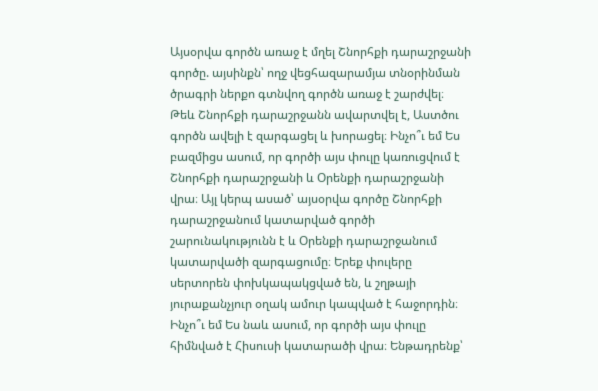Այսօրվա գործն առաջ է մղել Շնորհքի դարաշրջանի գործը. այսինքն՝ ողջ վեցհազարամյա տնօրինման ծրագրի ներքո գտնվող գործն առաջ է շարժվել։ Թեև Շնորհքի դարաշրջանն ավարտվել է, Աստծու գործն ավելի է զարգացել և խորացել։ Ինչո՞ւ եմ Ես բազմիցս ասում, որ գործի այս փուլը կառուցվում է Շնորհքի դարաշրջանի և Օրենքի դարաշրջանի վրա։ Այլ կերպ ասած՝ այսօրվա գործը Շնորհքի դարաշրջանում կատարված գործի շարունակությունն է և Օրենքի դարաշրջանում կատարվածի զարգացումը։ Երեք փուլերը սերտորեն փոխկապակցված են, և շղթայի յուրաքանչյուր օղակ ամուր կապված է հաջորդին։ Ինչո՞ւ եմ Ես նաև ասում, որ գործի այս փուլը հիմնված է Հիսուսի կատարածի վրա։ Ենթադրենք՝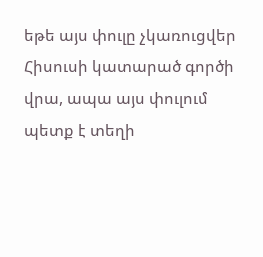եթե այս փուլը չկառուցվեր Հիսուսի կատարած գործի վրա, ապա այս փուլում պետք է տեղի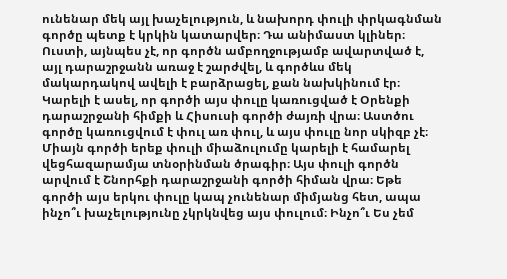ունենար մեկ այլ խաչելություն, և նախորդ փուլի փրկագնման գործը պետք է կրկին կատարվեր։ Դա անիմաստ կլիներ։ Ուստի, այնպես չէ, որ գործն ամբողջությամբ ավարտված է, այլ դարաշրջանն առաջ է շարժվել, և գործևս մեկ մակարդակով ավելի է բարձրացել, քան նախկինում էր։ Կարելի է ասել, որ գործի այս փուլը կառուցված է Օրենքի դարաշրջանի հիմքի և Հիսուսի գործի ժայռի վրա։ Աստծու գործը կառուցվում է փուլ առ փուլ, և այս փուլը նոր սկիզբ չէ։ Միայն գործի երեք փուլի միաձուլումը կարելի է համարել վեցհազարամյա տնօրինման ծրագիր։ Այս փուլի գործն արվում է Շնորհքի դարաշրջանի գործի հիման վրա։ Եթե գործի այս երկու փուլը կապ չունենար միմյանց հետ, ապա ինչո՞ւ խաչելությունը չկրկնվեց այս փուլում։ Ինչո՞ւ Ես չեմ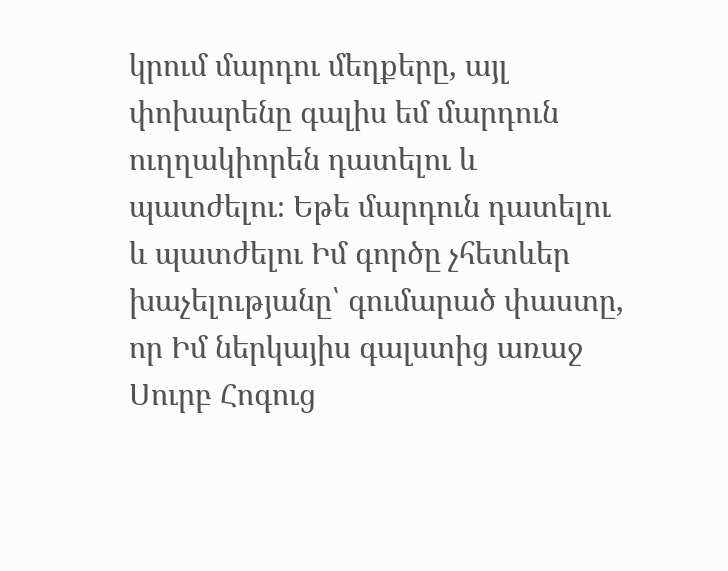կրում մարդու մեղքերը, այլ փոխարենը գալիս եմ մարդուն ուղղակիորեն դատելու և պատժելու։ Եթե մարդուն դատելու և պատժելու Իմ գործը չհետևեր խաչելությանը՝ գումարած փաստը, որ Իմ ներկայիս գալստից առաջ Սուրբ Հոգուց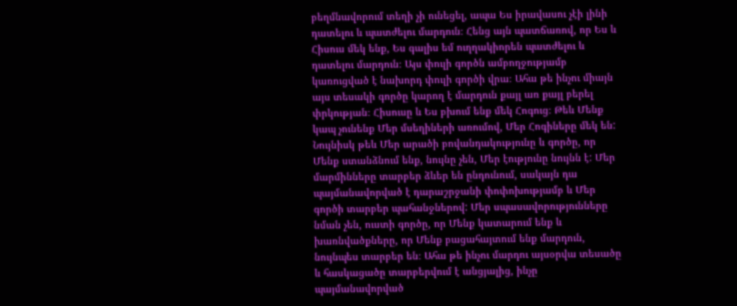բեղմնավորում տեղի չի ունեցել, ապա Ես իրավասու չէի լինի դատելու և պատժելու մարդուն։ Հենց այն պատճառով, որ Ես և Հիսուս մեկ ենք, Ես գալիս եմ ուղղակիորեն պատժելու և դատելու մարդուն։ Այս փուլի գործն ամբողջությամբ կառուցված է նախորդ փուլի գործի վրա։ Ահա թե ինչու միայն այս տեսակի գործը կարող է մարդուն քայլ առ քայլ բերել փրկության։ Հիսուսը և Ես բխում ենք մեկ Հոգուց։ Թեև Մենք կապ չունենք Մեր մսեղիների առումով, Մեր Հոգիները մեկ են: Նույնիսկ թեև Մեր արածի բովանդակությունը և գործը, որ Մենք ստանձնում ենք, նույնը չեն, Մեր էությունը նույնն է: Մեր մարմինները տարբեր ձևեր են ընդունում, սակայն դա պայմանավորված է դարաշրջանի փոփոխությամբ և Մեր գործի տարբեր պահանջներով: Մեր սպասավորությունները նման չեն, ուստի գործը, որ Մենք կատարում ենք և խառնվածքները, որ Մենք բացահայտում ենք մարդուն, նույնպես տարբեր են։ Ահա թե ինչու մարդու այսօրվա տեսածը և հասկացածը տարբերվում է անցյալից, ինչը պայմանավորված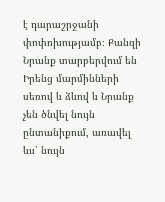է դարաշրջանի փոփոխությամբ։ Քանզի Նրանք տարբերվում են Իրենց մարմինների սեռով և ձևով և Նրանք չեն ծնվել նույն ընտանիքում, առավել ևս՝ նույն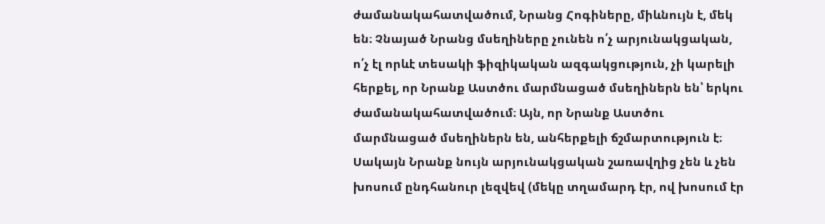ժամանակահատվածում, Նրանց Հոգիները, միևնույն է, մեկ են։ Չնայած Նրանց մսեղիները չունեն ո՛չ արյունակցական, ո՛չ էլ որևէ տեսակի ֆիզիկական ազգակցություն, չի կարելի հերքել, որ Նրանք Աստծու մարմնացած մսեղիներն են՝ երկու ժամանակահատվածում։ Այն, որ Նրանք Աստծու մարմնացած մսեղիներն են, անհերքելի ճշմարտություն է։ Սակայն Նրանք նույն արյունակցական շառավղից չեն և չեն խոսում ընդհանուր լեզվեվ (մեկը տղամարդ էր, ով խոսում էր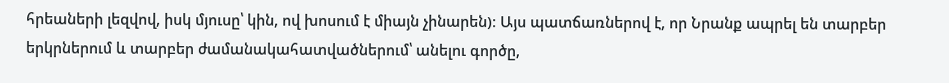հրեաների լեզվով, իսկ մյուսը՝ կին, ով խոսում է միայն չինարեն)։ Այս պատճառներով է, որ Նրանք ապրել են տարբեր երկրներում և տարբեր ժամանակահատվածներում՝ անելու գործը,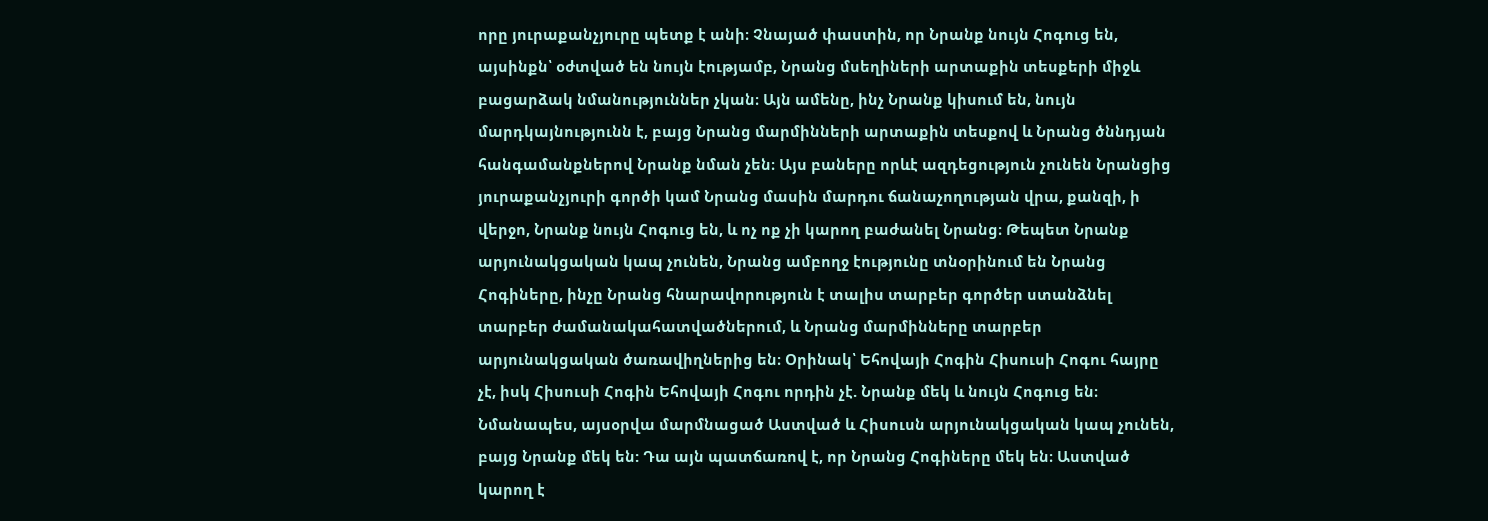որը յուրաքանչյուրը պետք է անի։ Չնայած փաստին, որ Նրանք նույն Հոգուց են, այսինքն՝ օժտված են նույն էությամբ, Նրանց մսեղիների արտաքին տեսքերի միջև բացարձակ նմանություններ չկան։ Այն ամենը, ինչ Նրանք կիսում են, նույն մարդկայնությունն է, բայց Նրանց մարմինների արտաքին տեսքով և Նրանց ծննդյան հանգամանքներով Նրանք նման չեն։ Այս բաները որևէ ազդեցություն չունեն Նրանցից յուրաքանչյուրի գործի կամ Նրանց մասին մարդու ճանաչողության վրա, քանզի, ի վերջո, Նրանք նույն Հոգուց են, և ոչ ոք չի կարող բաժանել Նրանց։ Թեպետ Նրանք արյունակցական կապ չունեն, Նրանց ամբողջ էությունը տնօրինում են Նրանց Հոգիները, ինչը Նրանց հնարավորություն է տալիս տարբեր գործեր ստանձնել տարբեր ժամանակահատվածներում, և Նրանց մարմինները տարբեր արյունակցական ծառավիղներից են։ Օրինակ՝ Եհովայի Հոգին Հիսուսի Հոգու հայրը չէ, իսկ Հիսուսի Հոգին Եհովայի Հոգու որդին չէ. Նրանք մեկ և նույն Հոգուց են։ Նմանապես, այսօրվա մարմնացած Աստված և Հիսուսն արյունակցական կապ չունեն, բայց Նրանք մեկ են: Դա այն պատճառով է, որ Նրանց Հոգիները մեկ են։ Աստված կարող է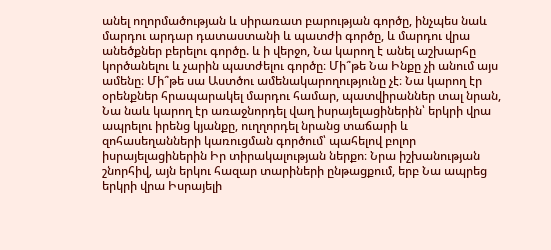անել ողորմածության և սիրառատ բարության գործը, ինչպես նաև մարդու արդար դատաստանի և պատժի գործը, և մարդու վրա անեծքներ բերելու գործը. և ի վերջո, Նա կարող է անել աշխարհը կործանելու և չարին պատժելու գործը։ Մի՞թե Նա Ինքը չի անում այս ամենը։ Մի՞թե սա Աստծու ամենակարողությունը չէ։ Նա կարող էր օրենքներ հրապարակել մարդու համար, պատվիրաններ տալ նրան, Նա նաև կարող էր առաջնորդել վաղ իսրայելացիներին՝ երկրի վրա ապրելու իրենց կյանքը, ուղղորդել նրանց տաճարի և զոհասեղանների կառուցման գործում՝ պահելով բոլոր իսրայելացիներին Իր տիրակալության ներքո։ Նրա իշխանության շնորհիվ, այն երկու հազար տարիների ընթացքում, երբ Նա ապրեց երկրի վրա Իսրայելի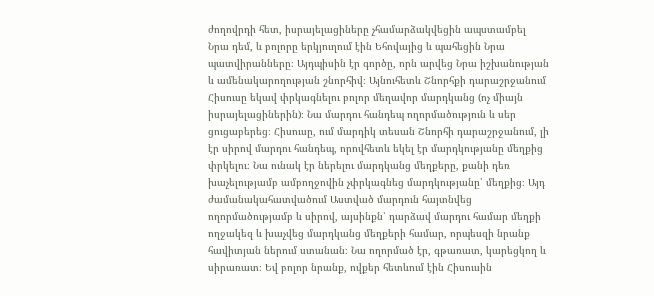ժողովրդի հետ, իսրայելացիները չհամարձակվեցին ապստամբել Նրա դեմ, և բոլորը երկյուղում էին Եհովայից և պահեցին Նրա պատվիրանները։ Այդպիսին էր գործը, որն արվեց Նրա իշխանության և ամենակարողության շնորհիվ։ Այնուհետև Շնորհքի դարաշրջանում Հիսուսը եկավ փրկագնելու բոլոր մեղավոր մարդկանց (ոչ միայն իսրայելացիներին)։ Նա մարդու հանդեպ ողորմածություն և սեր ցուցաբերեց։ Հիսուսը, ում մարդիկ տեսան Շնորհի դարաշրջանում, լի էր սիրով մարդու հանդեպ, որովհետև եկել էր մարդկությանը մեղքից փրկելու։ Նա ունակ էր ներելու մարդկանց մեղքերը, քանի դեռ խաչելությամբ ամբողջովին չփրկագնեց մարդկությանը՝ մեղքից։ Այդ ժամանակահատվածում Աստված մարդուն հայտնվեց ողորմածությամբ և սիրով, այսինքն՝ դարձավ մարդու համար մեղքի ողջակեզ և խաչվեց մարդկանց մեղքերի համար, որպեսզի նրանք հավիտյան ներում ստանան։ Նա ողորմած էր, գթառատ, կարեցկող և սիրառատ։ Եվ բոլոր նրանք, ովքեր հետևում էին Հիսուսին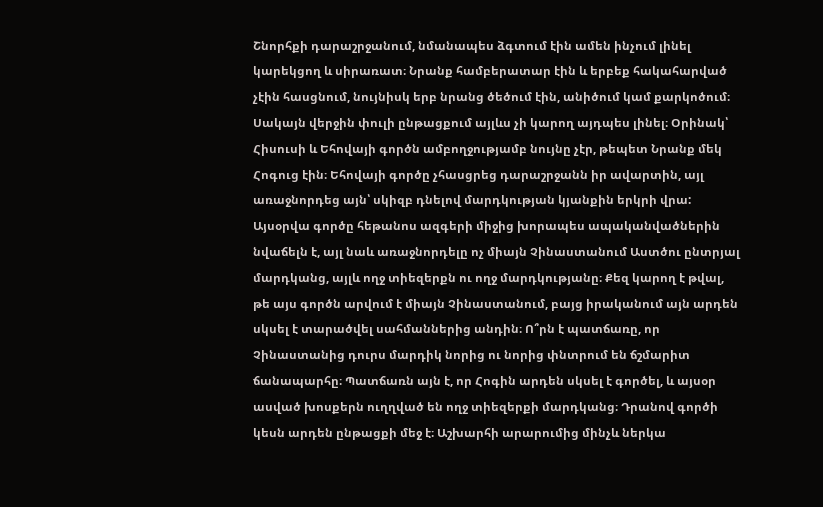Շնորհքի դարաշրջանում, նմանապես ձգտում էին ամեն ինչում լինել կարեկցող և սիրառատ։ Նրանք համբերատար էին և երբեք հակահարված չէին հասցնում, նույնիսկ երբ նրանց ծեծում էին, անիծում կամ քարկոծում։ Սակայն վերջին փուլի ընթացքում այլևս չի կարող այդպես լինել։ Օրինակ՝ Հիսուսի և Եհովայի գործն ամբողջությամբ նույնը չէր, թեպետ Նրանք մեկ Հոգուց էին։ Եհովայի գործը չհասցրեց դարաշրջանն իր ավարտին, այլ առաջնորդեց այն՝ սկիզբ դնելով մարդկության կյանքին երկրի վրա: Այսօրվա գործը հեթանոս ազգերի միջից խորապես ապականվածներին նվաճելն է, այլ նաև առաջնորդելը ոչ միայն Չինաստանում Աստծու ընտրյալ մարդկանց, այլև ողջ տիեզերքն ու ողջ մարդկությանը։ Քեզ կարող է թվալ, թե այս գործն արվում է միայն Չինաստանում, բայց իրականում այն արդեն սկսել է տարածվել սահմաններից անդին։ Ո՞րն է պատճառը, որ Չինաստանից դուրս մարդիկ նորից ու նորից փնտրում են ճշմարիտ ճանապարհը։ Պատճառն այն է, որ Հոգին արդեն սկսել է գործել, և այսօր ասված խոսքերն ուղղված են ողջ տիեզերքի մարդկանց։ Դրանով գործի կեսն արդեն ընթացքի մեջ է։ Աշխարհի արարումից մինչև ներկա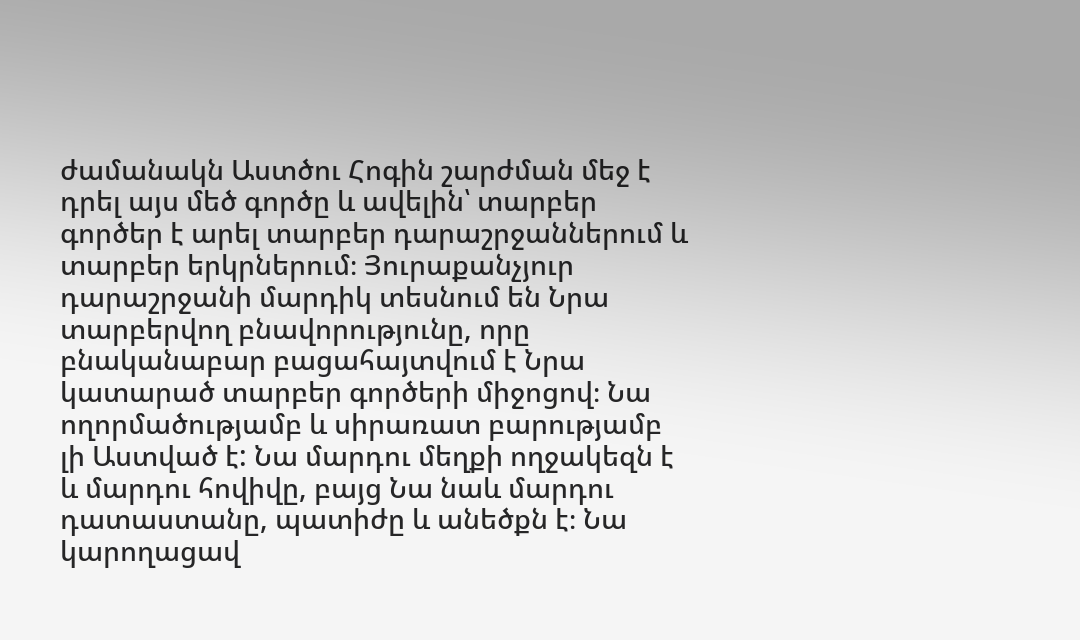ժամանակն Աստծու Հոգին շարժման մեջ է դրել այս մեծ գործը և ավելին՝ տարբեր գործեր է արել տարբեր դարաշրջաններում և տարբեր երկրներում։ Յուրաքանչյուր դարաշրջանի մարդիկ տեսնում են Նրա տարբերվող բնավորությունը, որը բնականաբար բացահայտվում է Նրա կատարած տարբեր գործերի միջոցով։ Նա ողորմածությամբ և սիրառատ բարությամբ լի Աստված է: Նա մարդու մեղքի ողջակեզն է և մարդու հովիվը, բայց Նա նաև մարդու դատաստանը, պատիժը և անեծքն է։ Նա կարողացավ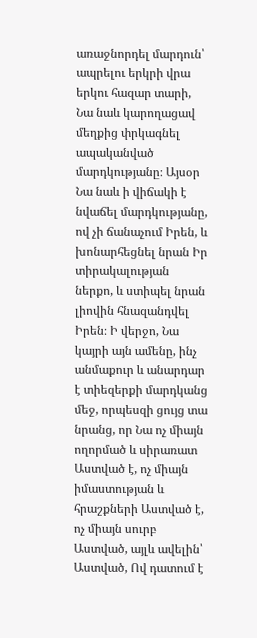առաջնորդել մարդուն՝ ապրելու երկրի վրա երկու հազար տարի, Նա նաև կարողացավ մեղքից փրկագնել ապականված մարդկությանը։ Այսօր Նա նաև ի վիճակի է նվաճել մարդկությանը, ով չի ճանաչում Իրեն, և խոնարհեցնել նրան Իր տիրակալության ներքո, և ստիպել նրան լիովին հնազանդվել Իրեն։ Ի վերջո, Նա կայրի այն ամենը, ինչ անմաքուր և անարդար է տիեզերքի մարդկանց մեջ, որպեսզի ցույց տա նրանց, որ Նա ոչ միայն ողորմած և սիրառատ Աստված է, ոչ միայն իմաստության և հրաշքների Աստված է, ոչ միայն սուրբ Աստված, այլև ավելին՝ Աստված, Ով դատում է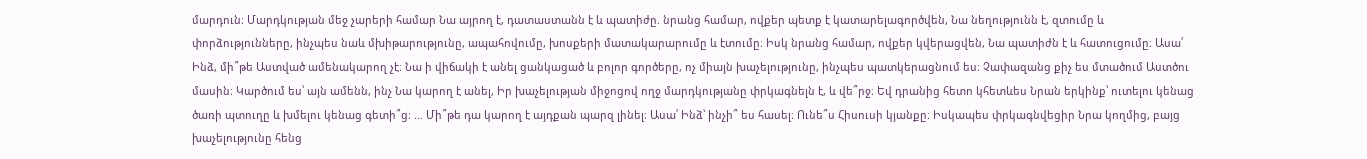մարդուն։ Մարդկության մեջ չարերի համար Նա այրող է, դատաստանն է և պատիժը. նրանց համար, ովքեր պետք է կատարելագործվեն, Նա նեղությունն է, զտումը և փորձությունները, ինչպես նաև մխիթարությունը, ապահովումը, խոսքերի մատակարարումը և էտումը։ Իսկ նրանց համար, ովքեր կվերացվեն, Նա պատիժն է և հատուցումը։ Ասա՛ Ինձ, մի՞թե Աստված ամենակարող չէ։ Նա ի վիճակի է անել ցանկացած և բոլոր գործերը, ոչ միայն խաչելությունը, ինչպես պատկերացնում ես։ Չափազանց քիչ ես մտածում Աստծու մասին։ Կարծում ես՝ այն ամենն, ինչ Նա կարող է անել, Իր խաչելության միջոցով ողջ մարդկությանը փրկագնելն է, և վե՞րջ։ Եվ դրանից հետո կհետևես Նրան երկինք՝ ուտելու կենաց ծառի պտուղը և խմելու կենաց գետի՞ց։ … Մի՞թե դա կարող է այդքան պարզ լինել։ Ասա՛ Ինձ՝ ինչի՞ ես հասել։ Ունե՞ս Հիսուսի կյանքը։ Իսկապես փրկագնվեցիր Նրա կողմից, բայց խաչելությունը հենց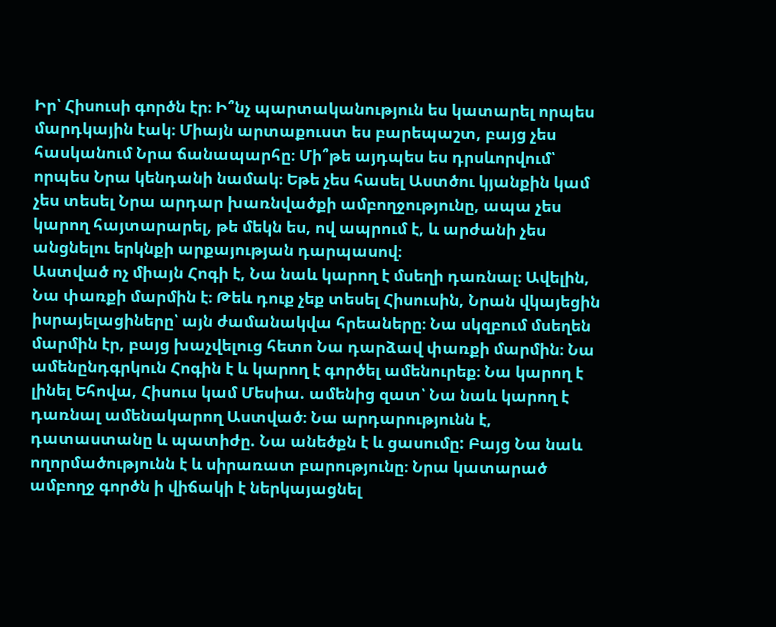Իր՝ Հիսուսի գործն էր։ Ի՞նչ պարտականություն ես կատարել որպես մարդկային էակ։ Միայն արտաքուստ ես բարեպաշտ, բայց չես հասկանում Նրա ճանապարհը։ Մի՞թե այդպես ես դրսևորվում՝ որպես Նրա կենդանի նամակ։ Եթե չես հասել Աստծու կյանքին կամ չես տեսել Նրա արդար խառնվածքի ամբողջությունը, ապա չես կարող հայտարարել, թե մեկն ես, ով ապրում է, և արժանի չես անցնելու երկնքի արքայության դարպասով։
Աստված ոչ միայն Հոգի է, Նա նաև կարող է մսեղի դառնալ։ Ավելին, Նա փառքի մարմին է։ Թեև դուք չեք տեսել Հիսուսին, Նրան վկայեցին իսրայելացիները՝ այն ժամանակվա հրեաները։ Նա սկզբում մսեղեն մարմին էր, բայց խաչվելուց հետո Նա դարձավ փառքի մարմին։ Նա ամենընդգրկուն Հոգին է և կարող է գործել ամենուրեք։ Նա կարող է լինել Եհովա, Հիսուս կամ Մեսիա. ամենից զատ՝ Նա նաև կարող է դառնալ ամենակարող Աստված։ Նա արդարությունն է, դատաստանը և պատիժը. Նա անեծքն է և ցասումը: Բայց Նա նաև ողորմածությունն է և սիրառատ բարությունը։ Նրա կատարած ամբողջ գործն ի վիճակի է ներկայացնել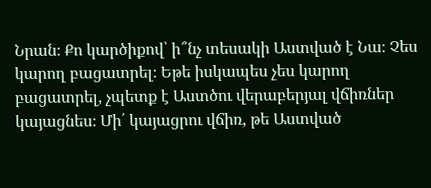Նրան։ Քո կարծիքով՝ ի՞նչ տեսակի Աստված է Նա։ Չես կարող բացատրել։ Եթե իսկապես չես կարող բացատրել, չպետք է Աստծու վերաբերյալ վճիռներ կայացնես։ Մի՛ կայացրու վճիռ, թե Աստված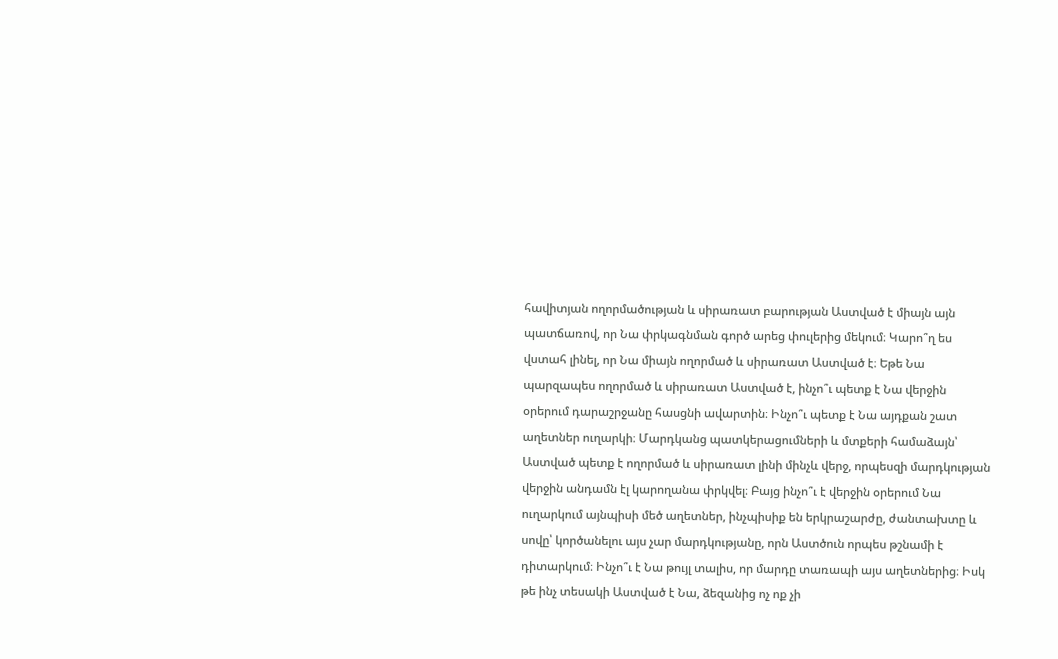հավիտյան ողորմածության և սիրառատ բարության Աստված է միայն այն պատճառով, որ Նա փրկագնման գործ արեց փուլերից մեկում։ Կարո՞ղ ես վստահ լինել, որ Նա միայն ողորմած և սիրառատ Աստված է։ Եթե Նա պարզապես ողորմած և սիրառատ Աստված է, ինչո՞ւ պետք է Նա վերջին օրերում դարաշրջանը հասցնի ավարտին։ Ինչո՞ւ պետք է Նա այդքան շատ աղետներ ուղարկի։ Մարդկանց պատկերացումների և մտքերի համաձայն՝ Աստված պետք է ողորմած և սիրառատ լինի մինչև վերջ, որպեսզի մարդկության վերջին անդամն էլ կարողանա փրկվել։ Բայց ինչո՞ւ է վերջին օրերում Նա ուղարկում այնպիսի մեծ աղետներ, ինչպիսիք են երկրաշարժը, ժանտախտը և սովը՝ կործանելու այս չար մարդկությանը, որն Աստծուն որպես թշնամի է դիտարկում։ Ինչո՞ւ է Նա թույլ տալիս, որ մարդը տառապի այս աղետներից։ Իսկ թե ինչ տեսակի Աստված է Նա, ձեզանից ոչ ոք չի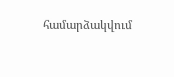համարձակվում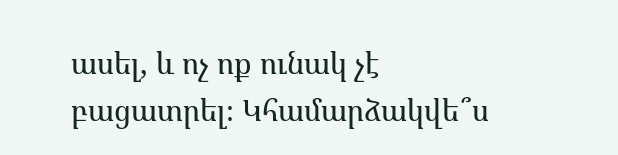ասել, և ոչ ոք ունակ չէ բացատրել։ Կհամարձակվե՞ս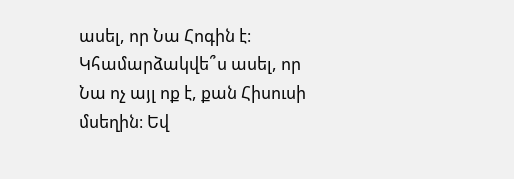ասել, որ Նա Հոգին է։ Կհամարձակվե՞ս ասել, որ Նա ոչ այլ ոք է, քան Հիսուսի մսեղին։ Եվ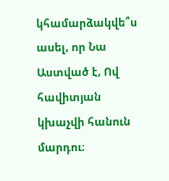կհամարձակվե՞ս ասել, որ Նա Աստված է, Ով հավիտյան կխաչվի հանուն մարդու։